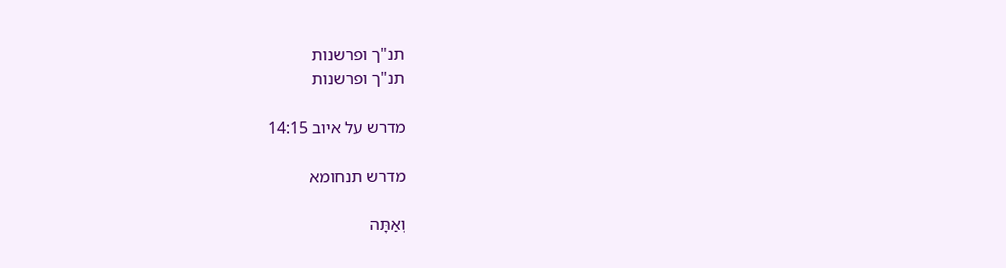תנ"ך ופרשנות
תנ"ך ופרשנות

מדרש על איוב 14:15

מדרש תנחומא

וְאַתָּה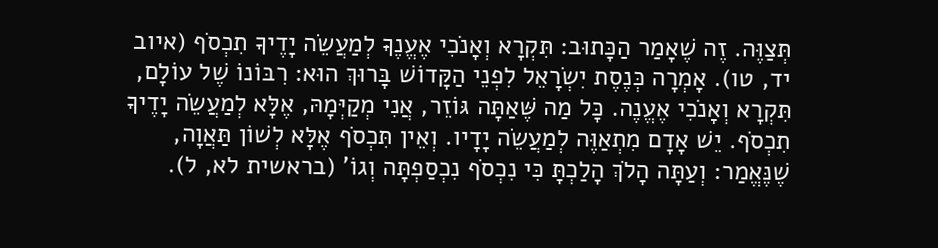תְּצַוֶּה. זֶה שֶׁאָמַר הַכָּתוּב: תִּקְרָא וְאָנֹכִי אֶעֱנֶךָּ לְמַעֲשֵׂה יָדֶיךָ תִכְסֹף (איוב יד, טו). אָמְרָה כְּנֶסֶת יִשְׂרָאֵל לִפְנֵי הַקָּדוֹשׁ בָּרוּךְ הוּא: רִבּוֹנוֹ שֶׁל עוֹלָם, תִּקְרָא וְאָנֹכִי אֶעֱנֶה. כָּל מַה שֶּׁאַתָּה גּוֹזֵר, אֲנִי מְקַיְּמָהּ, אֶלָּא לְמַעֲשֵׂה יָדֶיךָ תִכְסֹף. יֵשׁ אָדָם מִתְאַוֶּה לְמַעֲשֵׂה יָדָיו. וְאֵין תִּכְסֹף אֶלָּא לְשׁוֹן תַּאֲוָה, שֶׁנֶּאֱמַר: וְעַתָּה הָלֹךְ הָלַכְתָּ כִּי נִכְסֹף נִכְסַפְתָּה וְגוֹ' (בראשית לא, ל).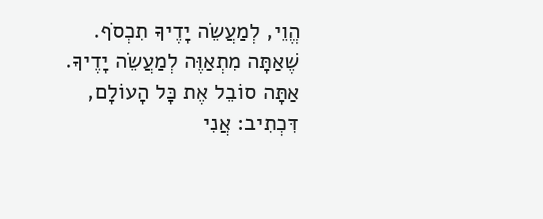הֱוֵי, לְמַעֲשֵׂה יָדֶיךָ תִכְסֹף. שֶׁאַתָּה מִתְאַוֶּה לְמַעֲשֵׂה יָדֶיךָ. אַתָּה סוֹבֵל אֶת כָּל הָעוֹלָם, דִּכְתִיב: אֲנִי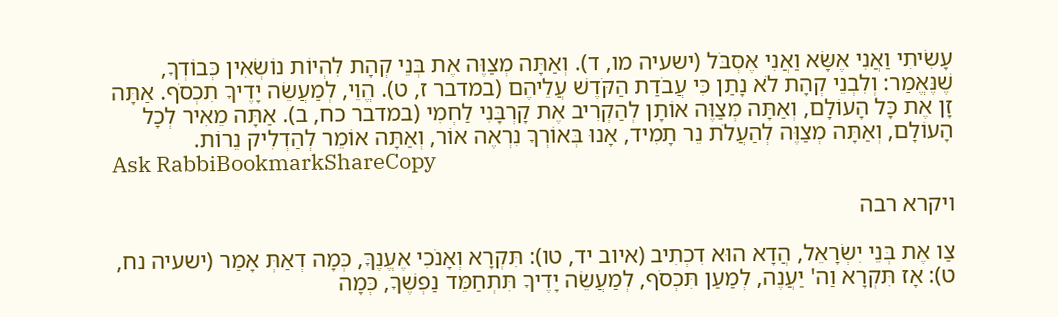עָשִׂיתִי וַאֲנִי אֶשָּׂא וַאֲנִי אֶסְבֹּל (ישעיה מו, ד). וְאַתָּה מְצַוֶּה אֶת בְּנֵי קְהָת לִהְיוֹת נוֹשְׂאִין כְּבוֹדְךָ, שֶׁנֶּאֱמַר: וְלִבְנֵי קְהָת לֹא נָתַן כִּי עֲבֹדַת הַקֹּדֶשׁ עֲלֵיהֶם (במדבר ז, ט). הֱוֵי, לְמַעֲשֵׂה יָדֶיךָ תִכְסֹף. אַתָּה זָן אֶת כָּל הָעוֹלָם, וְאַתָּה מְצַוֶּה אוֹתָן לְהַקְרִיב אֶת קָרְבָּנִי לַחְמִי (במדבר כח, ב). אַתָּה מֵאִיר לְכָל הָעוֹלָם, וְאַתָּה מְצַוֶּה לְהַעֲלֹת נֵר תָמִיד, אָנוּ בְּאוֹרְךָ נִרְאֶה אוֹר, וְאַתָּה אוֹמֵר לְהַדְלִיק נֵרוֹת.
Ask RabbiBookmarkShareCopy

ויקרא רבה

צַו אֶת בְּנֵי יִשְׂרָאֵל, הֲדָא הוּא דִכְתִיב (איוב יד, טו): תִּקְרָא וְאָנֹכִי אֶעֱנֶךָּ, כְּמָה דְאַתְּ אָמַר (ישעיה נח, ט): אָז תִּקְרָא וַה' יַעֲנֶה, לְמַעַן תִּכְסֹף, לְמַעֲשֵׂה יָדֶיךָ תִּתְחַמֵּד נַפְשֶׁךָ, כְּמָה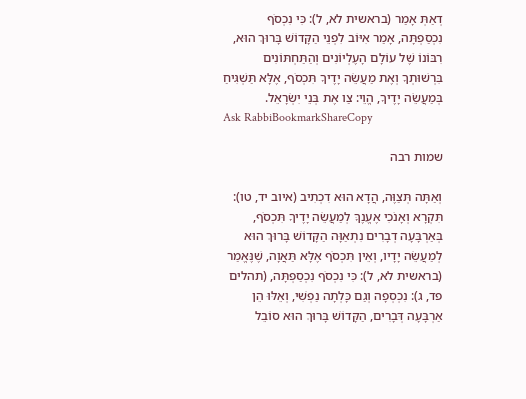דְאַתְּ אָמַר (בראשית לא, ל): כִּי נִכְסֹף נִכְסַפְתָּה, אָמַר אִיּוֹב לִפְנֵי הַקָּדוֹשׁ בָּרוּךְ הוּא, רִבּוֹנוֹ שֶׁל עוֹלָם הָעֶלְיוֹנִים וְהַתַּחְתּוֹנִים בִּרְשׁוּתְךָ וְאֶת מַעֲשֵׂה יָדֶיךָ תִּכְסֹף, אֶלָּא תַּשְׁגִּיחַ בְּמַעֲשֵׂה יָדֶיךָ, הֱוֵי: צַו אֶת בְּנֵי יִשְׂרָאֵל.
Ask RabbiBookmarkShareCopy

שמות רבה

וְאַתָּה תְּצַוֶּה, הֲדָא הוּא דִכְתִיב (איוב יד, טו): תִּקְרָא וְאָנֹכִי אֶעֱנֶךָּ לְמַעֲשֵׂה יָדֶיךָ תִּכְסֹף, בְּאַרְבָּעָה דְבָרִים נִתְאַוָּה הַקָּדוֹשׁ בָּרוּךְ הוּא לְמַעֲשֵׂה יָדָיו, וְאֵין תִּכְסֹף אֶלָּא תַּאֲוָה, שֶׁנֶּאֱמַר (בראשית לא, ל): כִּי נִכְסֹף נִכְסַפְתָּה, (תהלים פד, ג): נִכְסְפָה וְגַם כָּלְתָה נַפְשִׁי, וְאֵלּוּ הֵן אַרְבָּעָה דְּבָרִים, הַקָּדוֹשׁ בָּרוּךְ הוּא סוֹבֵל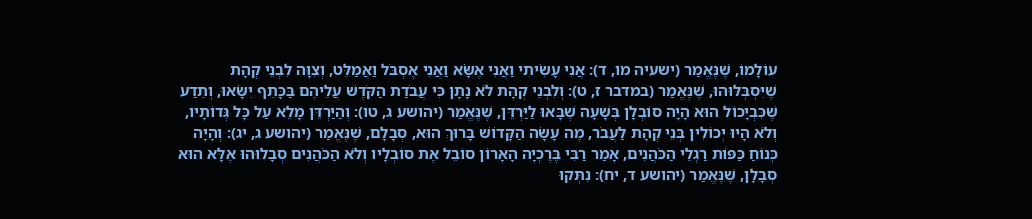עוֹלָמוֹ, שֶׁנֶּאֱמַר (ישעיה מו, ד): אֲנִי עָשִׂיתִי וַאֲנִי אֶשָֹּׂא וַאֲנִי אֶסְבֹּל וַאֲמַלֵּט, וְצִוָּה לִבְנֵי קְהָת שֶׁיִּסְבְּלוּהוּ, שֶׁנֶּאֱמַר (במדבר ז, ט): וְלִבְנֵי קְהָת לֹא נָתָן כִּי עֲבֹדַת הַקֹּדֶשׁ עֲלֵיהֶם בַּכָּתֵף יִשָֹּׂאוּ, וְתֵדַע שֶׁכִּבְיָכוֹל הוּא הָיָה סוֹבְלָן בְּשָׁעָה שֶׁבָּאוּ לַיַּרְדֵּן, שֶׁנֶּאֱמַר (יהושע ג, טו): וְהַיַּרְדֵּן מָלֵא עַל כָּל גְּדוֹתָיו, וְלֹא הָיוּ יְכוֹלִין בְּנֵי קְהָת לַעֲבֹר, מֶה עָשָׂה הַקָּדוֹשׁ בָּרוּךְ הוּא, סְבָלָם, שֶׁנֶּאֱמַר (יהושע ג, יג): וְהָיָה כְּנוֹחַ כַּפּוֹת רַגְלֵי הַכֹּהֲנִים, אָמַר רַבִּי בֶּרֶכְיָה הָאָרוֹן סוֹבֵל אֶת סוֹבְלָיו וְלֹא הַכֹּהֲנִים סְבָלוּהוּ אֶלָּא הוּא סְבָלָן, שֶׁנֶּאֱמַר (יהושע ד, יח): נִתְּקוּ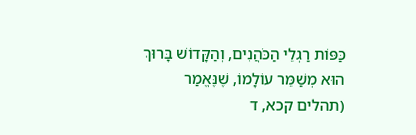כַּפּוֹת רַגְלֵי הַכֹּהֲנִים, וְהַקָּדוֹשׁ בָּרוּךְ הוּא מְשַׁמֵּר עוֹלָמוֹ, שֶׁנֶּאֱמַר (תהלים קכא, ד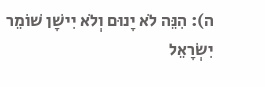ה): הִנֵּה לֹא יָנוּם וְלֹא יִישָׁן שׁוֹמֵר יִשְׂרָאֵל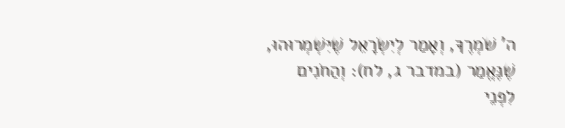ה' שֹׁמְרֶךָ, וְאָמַר לְיִשְׂרָאֵל שֶׁיִּשְׁמְרוּהוּ, שֶׁנֶּאֱמַר (במדבר ג, לח): וְהַחֹנִים לִפְנֵי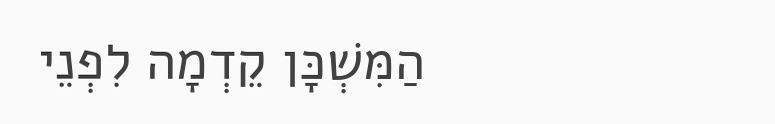הַמִּשְׁכָּן קֵדְמָה לִפְנֵי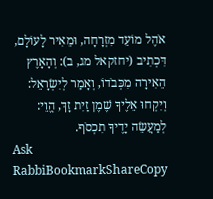אֹהֶל מוֹעֵד מִזְרָחָה, וּמֵאִיר לָעוֹלָם, דִּכְתִיב (יחזקאל מג, ב): וְהָאָרֶץ הֵאִירָה מִכְּבֹדוֹ, וְאָמַר לְיִשְׂרָאֵל: וְיִקְחוּ אֵלֶיךָ שֶׁמֶן זַיִת זָךְ, הֱוֵי: לְמַעֲשֵׂה יָדֶיךָ תִכְסֹף.
Ask RabbiBookmarkShareCopy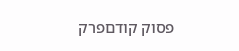פסוק קודםפרק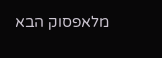מלאפסוק הבא